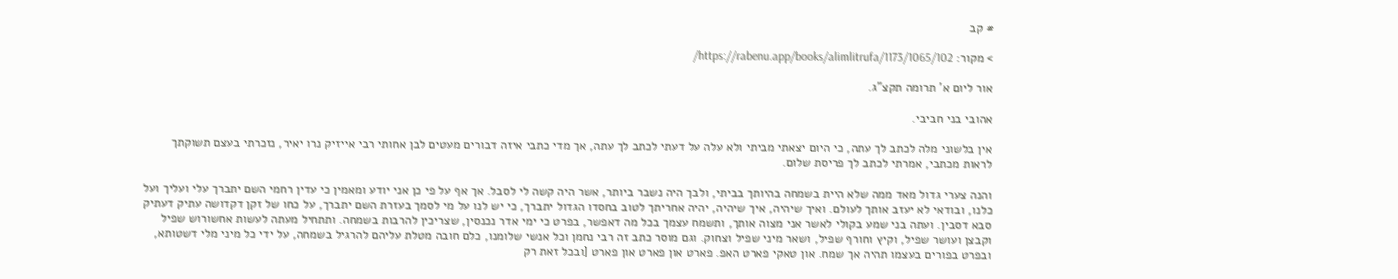# קב

> מקור: https://rabenu.app/books/alimlitrufa/1173/1065/102/

אור ליום א' תרומה תקצ"ג.

אהובי בני חביבי.

אין בלשוני מלה לכתב לך עתה, כי היום יצאתי מביתי ולא עלה על דעתי לכתב לך עתה, אך מדי כתבי איזה דבורים מעטים לבן אחותי רבי אייזיק נרו יאיר, נזכרתי בעצם תשוקתך לראות מכתבי, אמרתי לכתב לך פריסת שלום.

והנה צערי גדול מאד ממה שלא היית בשמחה בהיותך בביתי, ולבך היה נשבר ביותר, אשר היה קשה לי לסבל. אך אף על פי כן אני יודע ומאמין כי עדין רחמי השם יתברך עלי ועליך ועל כלנו, ובודאי לא יעזב אותך לעולם. ואיך שיהיה, איך שיהיה, יהיה אחריתך לטוב בחסדו הגדול יתברך, כי יש לנו על מי לסמך בעזרת השם יתברך, על כחו של זקן דקדושה עתיק דעתיק סבא דסבין. ועתה בני שמע בקולי לאשר אני מצוה אותך, ותשמח עצמך בכל מה דאפשר, בפרט כי ימי אדר נכנסין, שצריכין להרבות בשמחה. ותתחיל מעתה לעשות אחשורוש שפיל וקבצן ועושר שפיל, וקיץ וחורף שפיל, ושאר מיני שפיל וצחוק. וגם מוסר כתב זה רבי נחמן וכל אנשי שלומנו, כלם חובה מטלת עליהם להרגיל בשמחה, על ידי כל מיני מלי דשטותא, ובפרט בפורים בעצמו תהיה אך שמח. און טאקי פארט האפ. פארט און פארט און פארט [ובכל זאת רק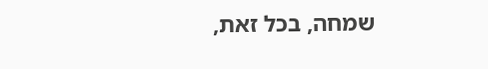שמחה, בכל זאת,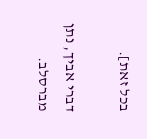בכל זאת].

דברי אביך, נתן מברסלב.